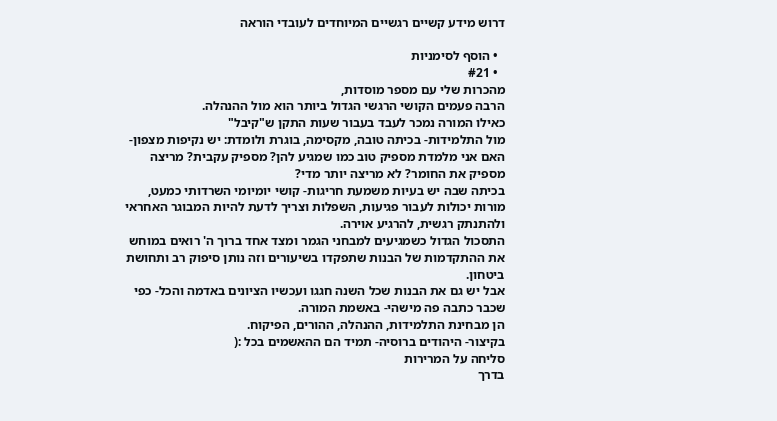דרוש מידע קשיים רגשיים המיוחדים לעובדי הוראה

  • הוסף לסימניות
  • #21
מהכרות שלי עם מספר מוסדות,
הרבה פעמים הקושי הרגשי הגדול ביותר הוא מול ההנהלה.
כאילו המורה נמכר לעבד בעבור שעות התקן ש"קיבל"
מול התלמידות- בכיתה טובה, מקסימה, בוגרת ולומדת: יש נקיפות מצפון- האם אני מלמדת מספיק טוב כמו שמגיע להן? מספיק עקבית? מריצה מספיק את החומר? לא מריצה יותר מדי?
בכיתה שבה יש בעיות משמעת חריגות- קושי יומיומי השרדותי כמעט, מורות יכולות לעבור פגיעות, השפלות וצריך לדעת להיות המבוגר האחראי ולהתנתק רגשית, להרגיע אוירה.
התסכול הגדול כשמגיעים למבחני הגמר ומצד אחד ברוך ה' רואים במוחש את ההתקדמות של הבנות שתפקדו בשיעורים וזה נותן סיפוק רב ותחושת ביטחון.
אבל יש גם את הבנות שכל השנה חגגו ועכשיו הציונים באדמה והכל- כפי שכבר כתבה פה מישהי- באשמת המורה.
הן מבחינת התלמידות, ההנהלה, ההורים, הפיקוח.
בקיצור- היהודים ברוסיה- תמיד הם ההאשמים בכל :(
סליחה על המרירות
בדרך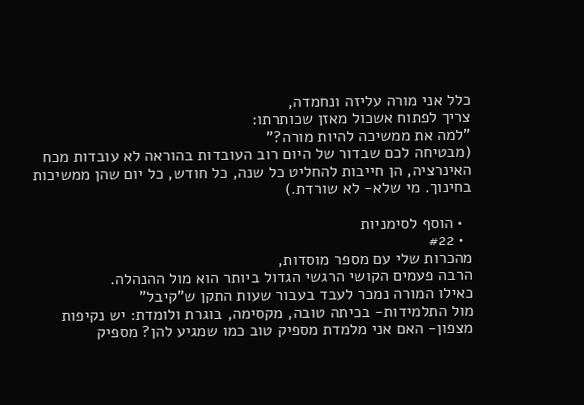כלל אני מורה עליזה ונחמדה,
צריך לפתוח אשכול מאזן שכותרתו:
"למה את ממשיכה להיות מורה?"
(מבטיחה לכם שבדור של היום רוב העובדות בהוראה לא עובדות מכח האינרציה, הן חייבות להחליט כל שנה, כל חודש, כל יום שהן ממשיכות בחינוך. מי שלא- לא שורדת.)

  • הוסף לסימניות
  • #22
מהכרות שלי עם מספר מוסדות,
הרבה פעמים הקושי הרגשי הגדול ביותר הוא מול ההנהלה.
כאילו המורה נמכר לעבד בעבור שעות התקן ש"קיבל"
מול התלמידות- בכיתה טובה, מקסימה, בוגרת ולומדת: יש נקיפות מצפון- האם אני מלמדת מספיק טוב כמו שמגיע להן? מספיק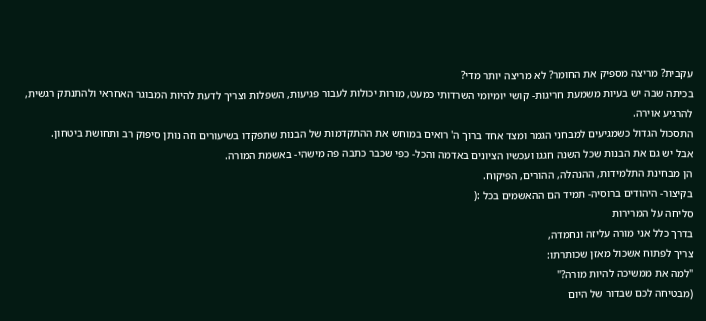עקבית? מריצה מספיק את החומר? לא מריצה יותר מדי?
בכיתה שבה יש בעיות משמעת חריגות- קושי יומיומי השרדותי כמעט, מורות יכולות לעבור פגיעות, השפלות וצריך לדעת להיות המבוגר האחראי ולהתנתק רגשית, להרגיע אוירה.
התסכול הגדול כשמגיעים למבחני הגמר ומצד אחד ברוך ה' רואים במוחש את ההתקדמות של הבנות שתפקדו בשיעורים וזה נותן סיפוק רב ותחושת ביטחון.
אבל יש גם את הבנות שכל השנה חגגו ועכשיו הציונים באדמה והכל- כפי שכבר כתבה פה מישהי- באשמת המורה.
הן מבחינת התלמידות, ההנהלה, ההורים, הפיקוח.
בקיצור- היהודים ברוסיה- תמיד הם ההאשמים בכל :(
סליחה על המרירות
בדרך כלל אני מורה עליזה ונחמדה,
צריך לפתוח אשכול מאזן שכותרתו:
"למה את ממשיכה להיות מורה?"
(מבטיחה לכם שבדור של היום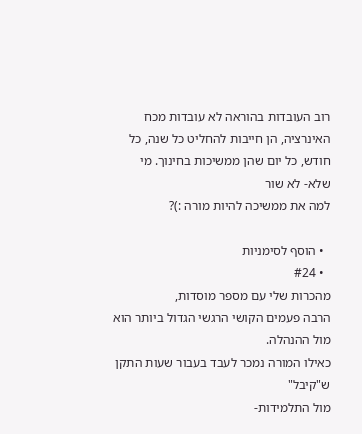רוב העובדות בהוראה לא עובדות מכח האינרציה, הן חייבות להחליט כל שנה, כל חודש, כל יום שהן ממשיכות בחינוך. מי שלא- לא שור
למה את ממשיכה להיות מורה :)?

  • הוסף לסימניות
  • #24
מהכרות שלי עם מספר מוסדות,
הרבה פעמים הקושי הרגשי הגדול ביותר הוא מול ההנהלה.
כאילו המורה נמכר לעבד בעבור שעות התקן ש"קיבל"
מול התלמידות-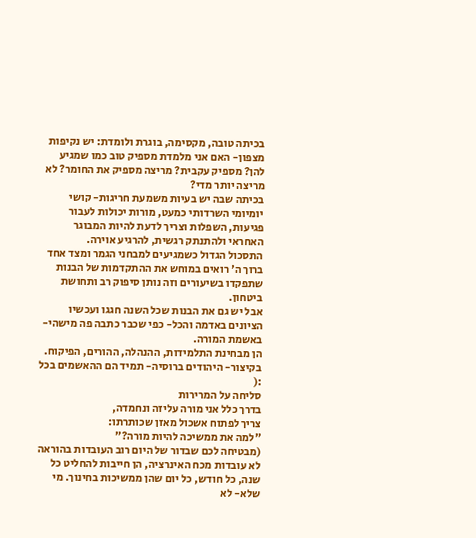בכיתה טובה, מקסימה, בוגרת ולומדת: יש נקיפות מצפון- האם אני מלמדת מספיק טוב כמו שמגיע להן? מספיק עקבית? מריצה מספיק את החומר? לא מריצה יותר מדי?
בכיתה שבה יש בעיות משמעת חריגות- קושי יומיומי השרדותי כמעט, מורות יכולות לעבור פגיעות, השפלות וצריך לדעת להיות המבוגר האחראי ולהתנתק רגשית, להרגיע אוירה.
התסכול הגדול כשמגיעים למבחני הגמר ומצד אחד ברוך ה' רואים במוחש את ההתקדמות של הבנות שתפקדו בשיעורים וזה נותן סיפוק רב ותחושת ביטחון.
אבל יש גם את הבנות שכל השנה חגגו ועכשיו הציונים באדמה והכל- כפי שכבר כתבה פה מישהי- באשמת המורה.
הן מבחינת התלמידות, ההנהלה, ההורים, הפיקוח.
בקיצור- היהודים ברוסיה- תמיד הם ההאשמים בכל :(
סליחה על המרירות
בדרך כלל אני מורה עליזה ונחמדה,
צריך לפתוח אשכול מאזן שכותרתו:
"למה את ממשיכה להיות מורה?"
(מבטיחה לכם שבדור של היום רוב העובדות בהוראה לא עובדות מכח האינרציה, הן חייבות להחליט כל שנה, כל חודש, כל יום שהן ממשיכות בחינוך. מי שלא- לא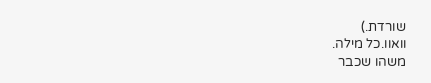שורדת.)
וואוו.כל מילה.
משהו שכבר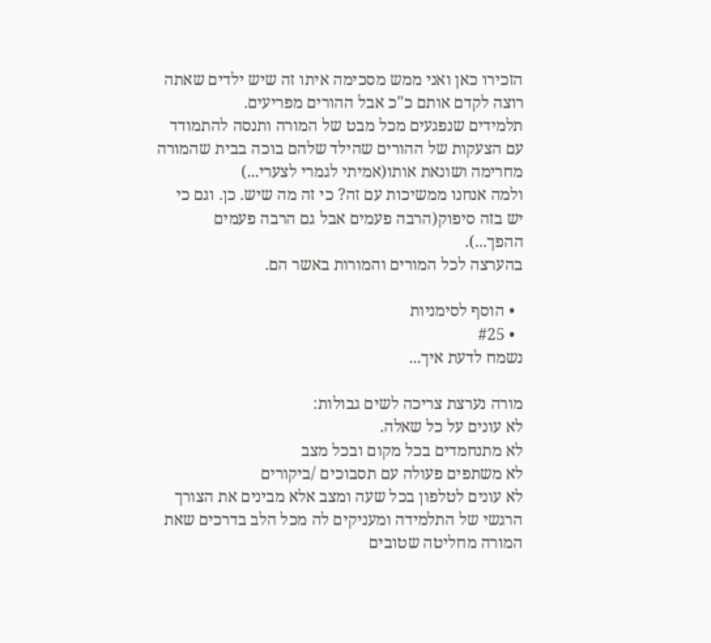הזכירו כאן ואני ממש מסכימה איתו זה שיש ילדים שאתה רוצה לקדם אותם כ"כ אבל ההורים מפריעים.
תלמידים שנפגעים מכל מבט של המורה ותנסה להתמודד עם הצעקות של ההורים שהילד שלהם בוכה בבית שהמורה מחרימה ושונאת אותו(אמיתי לגמרי לצערי...)
ולמה אנחנו ממשיכות עם זה? כי זה מה שיש. כן. וגם כי יש בזה סיפוק(הרבה פעמים אבל גם הרבה פעמים ההפך...).
בהערצה לכל המורים והמורות באשר הם.

  • הוסף לסימניות
  • #25
נשמח לדעת איך...

מורה נערצת צריכה לשים גבולות:
לא עונים על כל שאלה.
לא מתנחמדים בכל מקום ובכל מצב
לא משתפים פעולה עם תסבוכים /ביקורים
לא עונים לטלפון בכל שעה ומצב אלא מבינים את הצורך הרגשי של התלמידה ומעניקים לה מכל הלב בדרכים שאת המורה מחליטה שטובים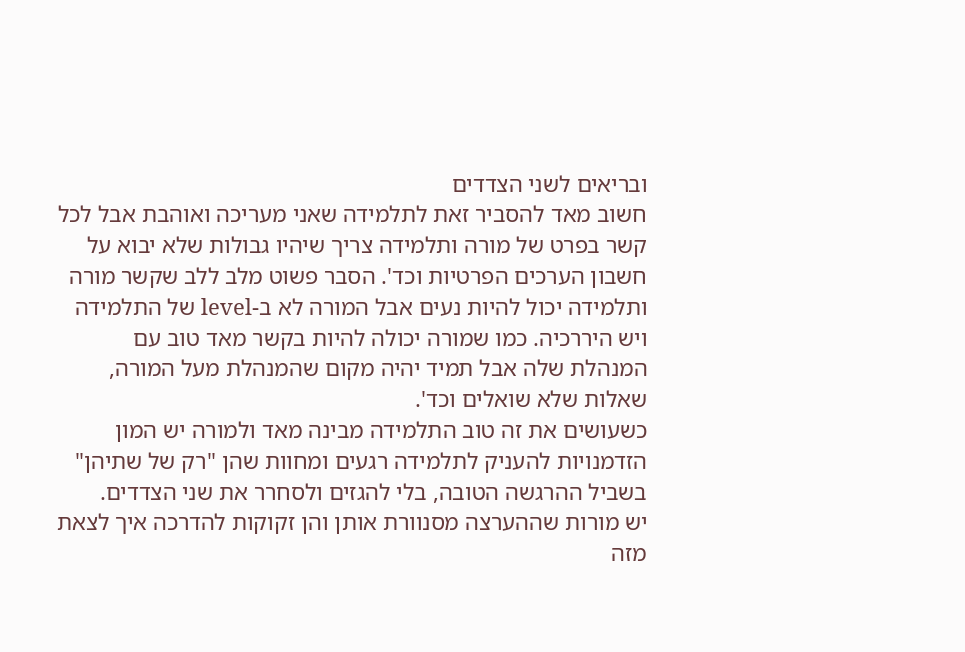ובריאים לשני הצדדים
חשוב מאד להסביר זאת לתלמידה שאני מעריכה ואוהבת אבל לכל קשר בפרט של מורה ותלמידה צריך שיהיו גבולות שלא יבוא על חשבון הערכים הפרטיות וכד'. הסבר פשוט מלב ללב שקשר מורה ותלמידה יכול להיות נעים אבל המורה לא ב-level של התלמידה ויש היררכיה. כמו שמורה יכולה להיות בקשר מאד טוב עם המנהלת שלה אבל תמיד יהיה מקום שהמנהלת מעל המורה, שאלות שלא שואלים וכד'.
כשעושים את זה טוב התלמידה מבינה מאד ולמורה יש המון הזדמנויות להעניק לתלמידה רגעים ומחוות שהן "רק של שתיהן" בשביל ההרגשה הטובה, בלי להגזים ולסחרר את שני הצדדים.
יש מורות שההערצה מסנוורת אותן והן זקוקות להדרכה איך לצאת מזה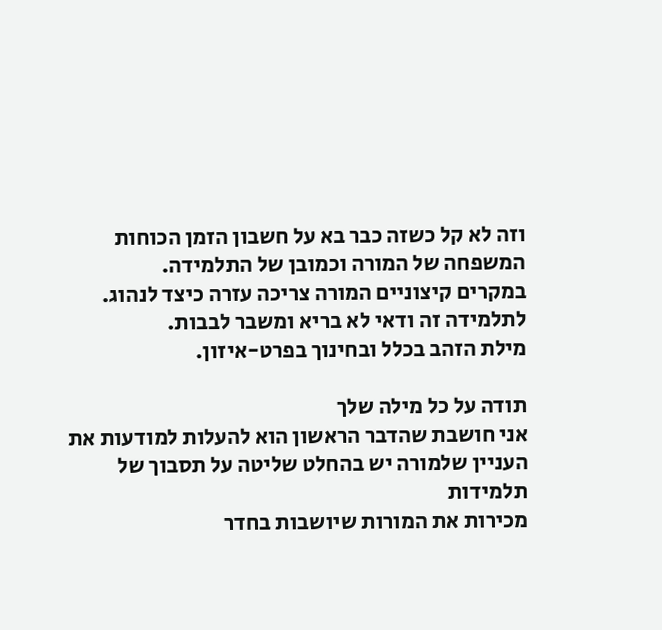וזה לא קל כשזה כבר בא על חשבון הזמן הכוחות המשפחה של המורה וכמובן של התלמידה.
במקרים קיצוניים המורה צריכה עזרה כיצד לנהוג.
לתלמידה זה ודאי לא בריא ומשבר לבבות.
מילת הזהב בכלל ובחינוך בפרט-איזון.

תודה על כל מילה שלך
אני חושבת שהדבר הראשון הוא להעלות למודעות את העניין שלמורה יש בהחלט שליטה על תסבוך של תלמידות
מכירות את המורות שיושבות בחדר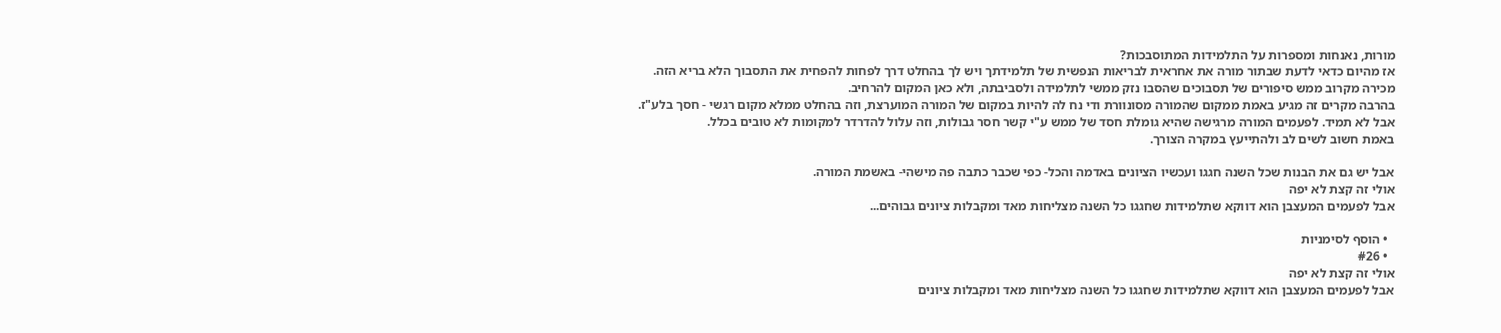מורות, נאנחות ומספרות על התלמידות המתוסבכות?
אז מהיום כדאי לדעת שבתור מורה את אחראית לבריאות הנפשית של תלמידתך ויש לך בהחלט דרך לפחות להפחית את התסבוך הלא בריא הזה.
מכירה מקרוב ממש סיפורים של תסבוכים שהסבו נזק ממשי לתלמידה ולסביבתה, ולא כאן המקום להרחיב.
בהרבה מקרים זה מגיע באמת ממקום שהמורה מסונוורת ודי נח לה להיות במקום של המורה המוערצת, וזה בהחלט ממלא מקום רגשי - חסך בלע"ז.
אבל לא תמיד. לפעמים המורה מרגישה שהיא גומלת חסד של ממש ע"י קשר חסר גבולות, וזה עלול להדרדר למקומות לא טובים בכלל.
באמת חשוב לשים לב ולהתייעץ במקרה הצורך.

אבל יש גם את הבנות שכל השנה חגגו ועכשיו הציונים באדמה והכל- כפי שכבר כתבה פה מישהי- באשמת המורה.
אולי זה קצת לא יפה
אבל לפעמים המעצבן הוא דווקא שתלמידות שחגגו כל השנה מצליחות מאד ומקבלות ציונים גבוהים...

  • הוסף לסימניות
  • #26
אולי זה קצת לא יפה
אבל לפעמים המעצבן הוא דווקא שתלמידות שחגגו כל השנה מצליחות מאד ומקבלות ציונים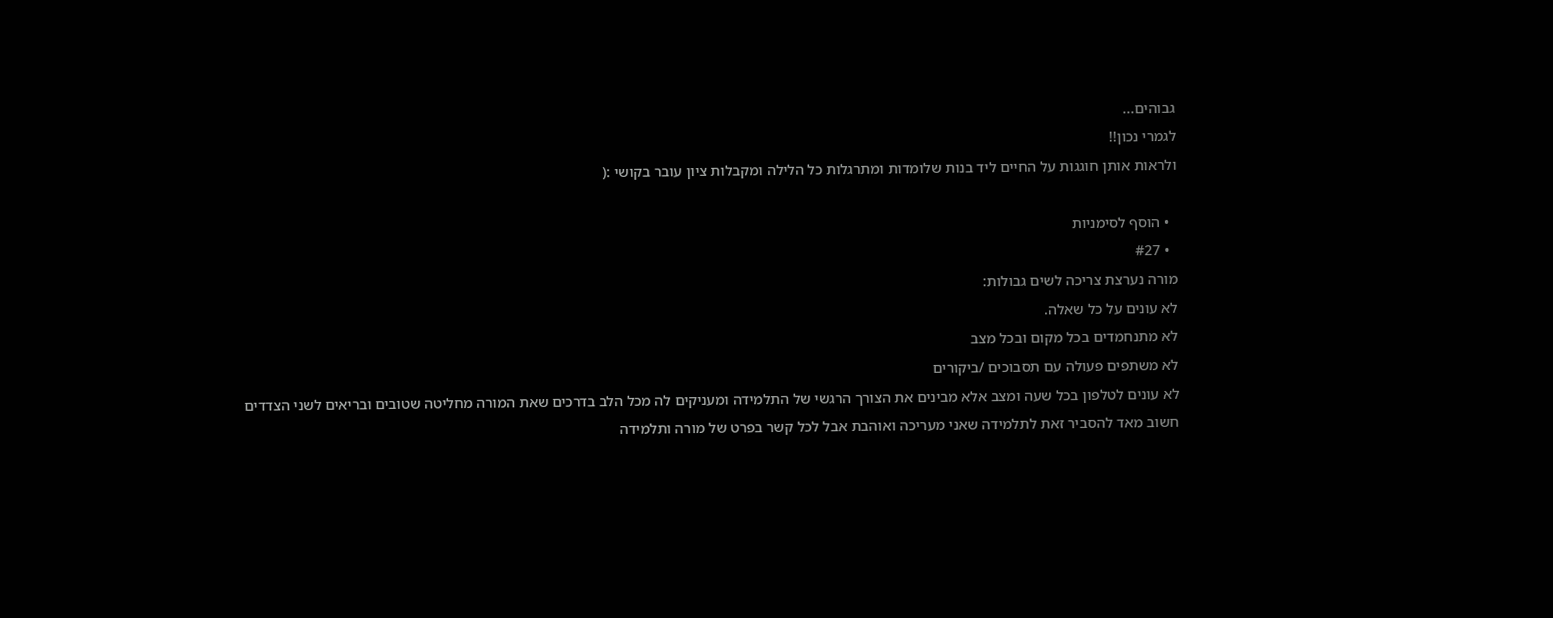גבוהים...
לגמרי נכון!!
ולראות אותן חוגגות על החיים ליד בנות שלומדות ומתרגלות כל הלילה ומקבלות ציון עובר בקושי :(

  • הוסף לסימניות
  • #27
מורה נערצת צריכה לשים גבולות:
לא עונים על כל שאלה.
לא מתנחמדים בכל מקום ובכל מצב
לא משתפים פעולה עם תסבוכים /ביקורים
לא עונים לטלפון בכל שעה ומצב אלא מבינים את הצורך הרגשי של התלמידה ומעניקים לה מכל הלב בדרכים שאת המורה מחליטה שטובים ובריאים לשני הצדדים
חשוב מאד להסביר זאת לתלמידה שאני מעריכה ואוהבת אבל לכל קשר בפרט של מורה ותלמידה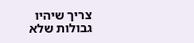צריך שיהיו גבולות שלא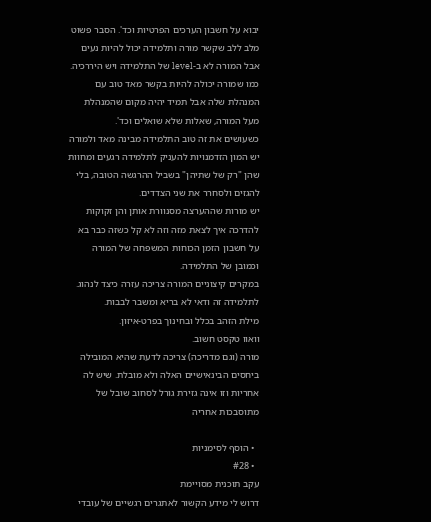יבוא על חשבון הערכים הפרטיות וכד'. הסבר פשוט מלב ללב שקשר מורה ותלמידה יכול להיות נעים אבל המורה לא ב-level של התלמידה ויש היררכיה. כמו שמורה יכולה להיות בקשר מאד טוב עם המנהלת שלה אבל תמיד יהיה מקום שהמנהלת מעל המורה, שאלות שלא שואלים וכד'.
כשעושים את זה טוב התלמידה מבינה מאד ולמורה יש המון הזדמנויות להעניק לתלמידה רגעים ומחוות שהן "רק של שתיהן" בשביל ההרגשה הטובה, בלי להגזים ולסחרר את שני הצדדים.
יש מורות שההערצה מסנוורת אותן והן זקוקות להדרכה איך לצאת מזה וזה לא קל כשזה כבר בא על חשבון הזמן הכוחות המשפחה של המורה וכמובן של התלמידה.
במקרים קיצוניים המורה צריכה עזרה כיצד לנהוג.
לתלמידה זה ודאי לא בריא ומשבר לבבות.
מילת הזהב בכלל ובחינוך בפרט-איזון.
וואוו טקסט חשוב.
מורה (וגם מדריכה) צריכה לדעת שהיא המובילה ביחסים הבינאישיים האלה ולא מובלת. שיש לה אחריות וזו אינה גזירת גורל לסחוב שובל של מתוסבכות אחריה

  • הוסף לסימניות
  • #28
עקב תוכנית מסויימת
דרוש לי מידע הקשור לאתגרים רגשיים של עובדי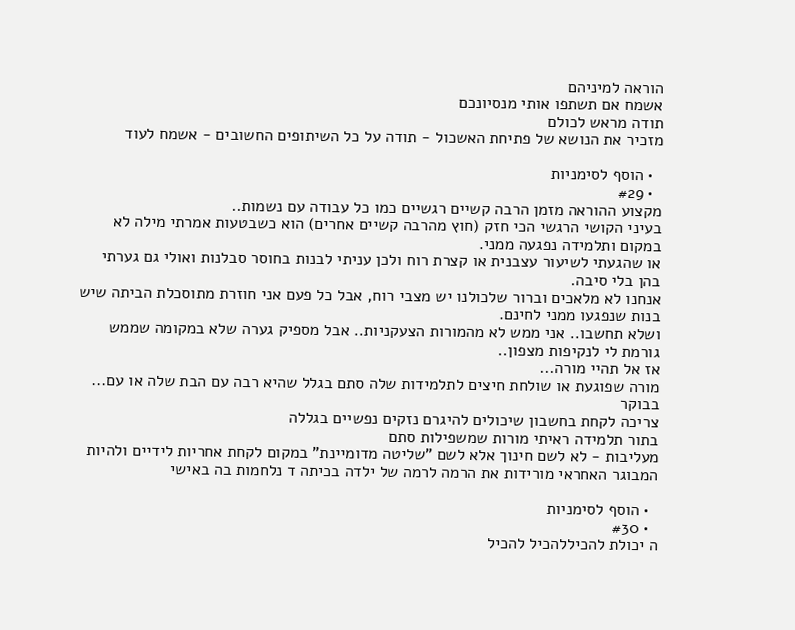הוראה למיניהם
אשמח אם תשתפו אותי מנסיונכם
תודה מראש לכולם
מזכיר את הנושא של פתיחת האשכול - תודה על כל השיתופים החשובים - אשמח לעוד

  • הוסף לסימניות
  • #29
מקצוע ההוראה מזמן הרבה קשיים רגשיים כמו כל עבודה עם נשמות..
בעיני הקושי הרגשי הכי חזק (חוץ מהרבה קשיים אחרים) הוא כשבטעות אמרתי מילה לא במקום ותלמידה נפגעה ממני.
או שהגעתי לשיעור עצבנית או קצרת רוח ולכן עניתי לבנות בחוסר סבלנות ואולי גם גערתי בהן בלי סיבה.
אנחנו לא מלאכים וברור שלכולנו יש מצבי רוח, אבל כל פעם אני חוזרת מתוסכלת הביתה שיש בנות שנפגעו ממני לחינם.
ושלא תחשבו.. אני ממש לא מהמורות הצעקניות.. אבל מספיק גערה שלא במקומה שממש גורמת לי לנקיפות מצפון..
אז אל תהיי מורה...
מורה שפוגעת או שולחת חיצים לתלמידות שלה סתם בגלל שהיא רבה עם הבת שלה או עם... בבוקר
צריכה לקחת בחשבון שיכולים להיגרם נזקים נפשיים בגללה
בתור תלמידה ראיתי מורות שמשפילות סתם
מעליבות - לא לשם חינוך אלא לשם "שליטה מדומיינת" במקום לקחת אחריות לידיים ולהיות המבוגר האחראי מורידות את הרמה לרמה של ילדה בכיתה ד נלחמות בה באישי

  • הוסף לסימניות
  • #30
ה יכולת להכיללהכיל להכיל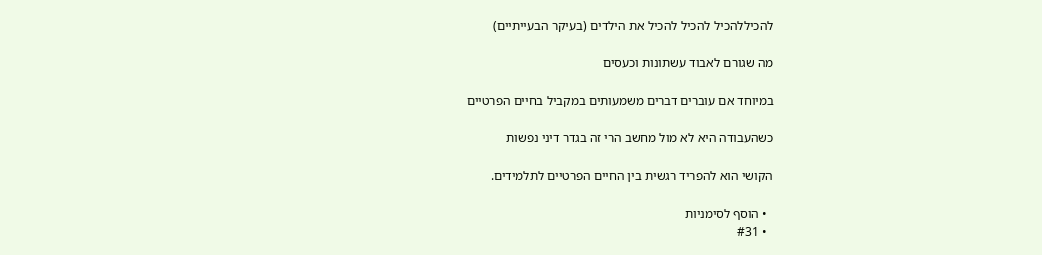להכיללהכיל להכיל להכיל את הילדים (בעיקר הבעייתיים)

מה שגורם לאבוד עשתונות וכעסים

במיוחד אם עוברים דברים משמעותים במקביל בחיים הפרטיים

כשהעבודה היא לא מול מחשב הרי זה בגדר דיני נפשות

הקושי הוא להפריד רגשית בין החיים הפרטיים לתלמידים.

  • הוסף לסימניות
  • #31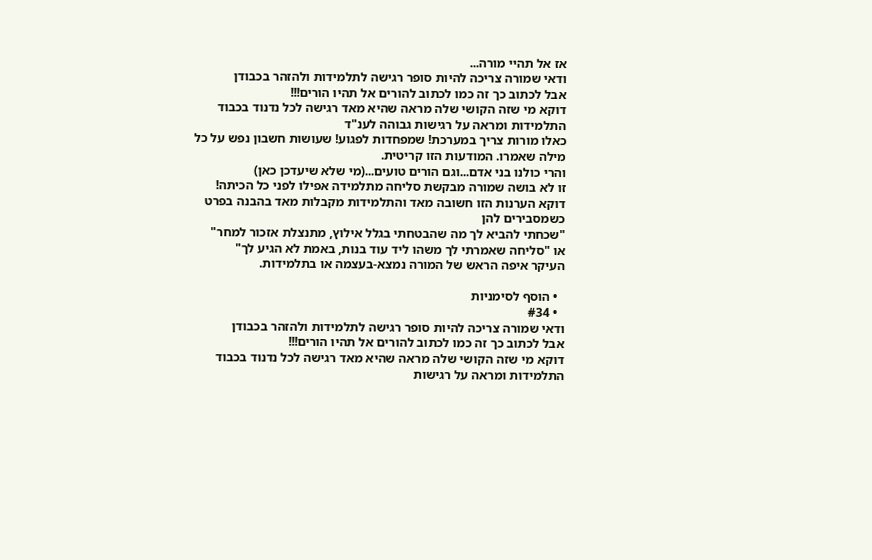אז אל תהיי מורה...
ודאי שמורה צריכה להיות סופר רגישה לתלמידות ולהזהר בכבודן
אבל לכתוב כך זה כמו לכתוב להורים אל תהיו הורים!!!
דוקא מי שזה הקושי שלה מראה שהיא מאד רגישה לכל נדנוד בכבוד התלמידות ומראה על רגישות גבוהה לענ"ד
כאלו מורות צריך במערכת! שמפחדות לפגוע! שעושות חשבון נפש על כל מילה שאמרו. המודעות הזו קריטית.
והרי כולנו בני אדם...וגם הורים טועים...(מי שלא שיעדכן כאן)
זו לא בושה שמורה מבקשת סליחה מתלמידה אפילו לפני כל הכיתה!
דוקא הערנות הזו חשובה מאד והתלמידות מקבלות מאד בהבנה בפרט כשמסבירים להן
"שכחתי להביא לך מה שהבטחתי בגלל אילוץ, מתנצלת אזכור למחר"
או "סליחה שאמרתי לך משהו ליד עוד בנות, באמת לא הגיע לך"
העיקר איפה הראש של המורה נמצא-בעצמה או בתלמידות.

  • הוסף לסימניות
  • #34
ודאי שמורה צריכה להיות סופר רגישה לתלמידות ולהזהר בכבודן
אבל לכתוב כך זה כמו לכתוב להורים אל תהיו הורים!!!
דוקא מי שזה הקושי שלה מראה שהיא מאד רגישה לכל נדנוד בכבוד התלמידות ומראה על רגישות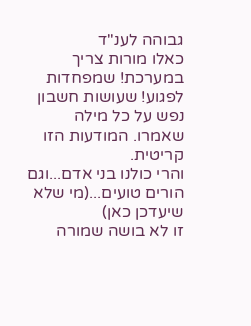גבוהה לענ"ד
כאלו מורות צריך במערכת! שמפחדות לפגוע! שעושות חשבון נפש על כל מילה שאמרו. המודעות הזו קריטית.
והרי כולנו בני אדם...וגם הורים טועים...(מי שלא שיעדכן כאן)
זו לא בושה שמורה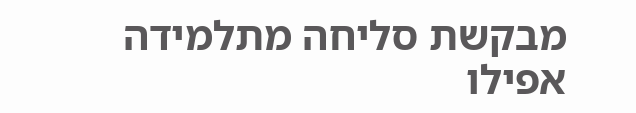מבקשת סליחה מתלמידה אפילו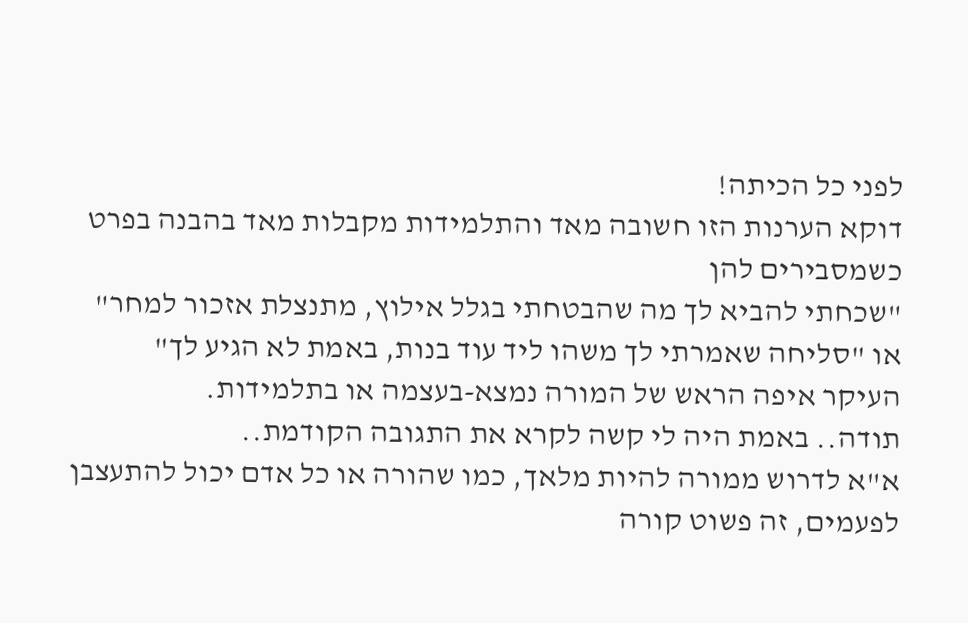לפני כל הכיתה!
דוקא הערנות הזו חשובה מאד והתלמידות מקבלות מאד בהבנה בפרט כשמסבירים להן
"שכחתי להביא לך מה שהבטחתי בגלל אילוץ, מתנצלת אזכור למחר"
או "סליחה שאמרתי לך משהו ליד עוד בנות, באמת לא הגיע לך"
העיקר איפה הראש של המורה נמצא-בעצמה או בתלמידות.
תודה.. באמת היה לי קשה לקרא את התגובה הקודמת..
א"א לדרוש ממורה להיות מלאך, כמו שהורה או כל אדם יכול להתעצבן לפעמים, זה פשוט קורה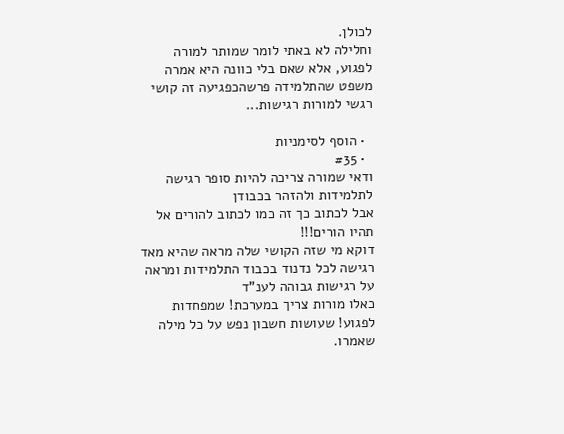לכולן.
וחלילה לא באתי לומר שמותר למורה לפגוע, אלא שאם בלי כוונה היא אמרה משפט שהתלמידה פרשהכפגיעה זה קושי רגשי למורות רגישות...

  • הוסף לסימניות
  • #35
ודאי שמורה צריכה להיות סופר רגישה לתלמידות ולהזהר בכבודן
אבל לכתוב כך זה כמו לכתוב להורים אל תהיו הורים!!!
דוקא מי שזה הקושי שלה מראה שהיא מאד רגישה לכל נדנוד בכבוד התלמידות ומראה על רגישות גבוהה לענ"ד
כאלו מורות צריך במערכת! שמפחדות לפגוע! שעושות חשבון נפש על כל מילה שאמרו.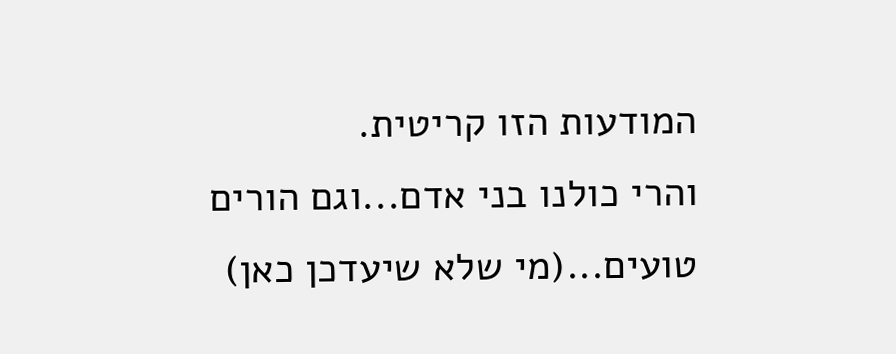המודעות הזו קריטית.
והרי כולנו בני אדם...וגם הורים טועים...(מי שלא שיעדכן כאן)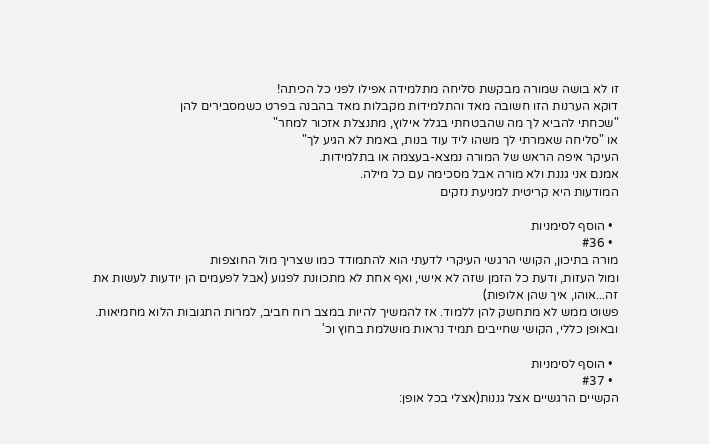זו לא בושה שמורה מבקשת סליחה מתלמידה אפילו לפני כל הכיתה!
דוקא הערנות הזו חשובה מאד והתלמידות מקבלות מאד בהבנה בפרט כשמסבירים להן
"שכחתי להביא לך מה שהבטחתי בגלל אילוץ, מתנצלת אזכור למחר"
או "סליחה שאמרתי לך משהו ליד עוד בנות, באמת לא הגיע לך"
העיקר איפה הראש של המורה נמצא-בעצמה או בתלמידות.
אמנם אני גננת ולא מורה אבל מסכימה עם כל מילה.
המודעות היא קריטית למניעת נזקים

  • הוסף לסימניות
  • #36
מורה בתיכון, הקושי הרגשי העיקרי לדעתי הוא להתמודד כמו שצריך מול החוצפות
ומול העזות, ודעת כל הזמן שזה לא אישי, ואף אחת לא מתכוונת לפגוע (אבל לפעמים הן יודעות לעשות את זה...אוהו, איך שהן אלופות)
פשוט ממש לא מתחשק להן ללמוד. אז להמשיך להיות במצב רוח חביב, למרות התגובות הלוא מחמיאות.
ובאופן כללי, הקושי שחייבים תמיד נראות מושלמת בחוץ וכ'

  • הוסף לסימניות
  • #37
הקשיים הרגשיים אצל גננות(אצלי בכל אופן: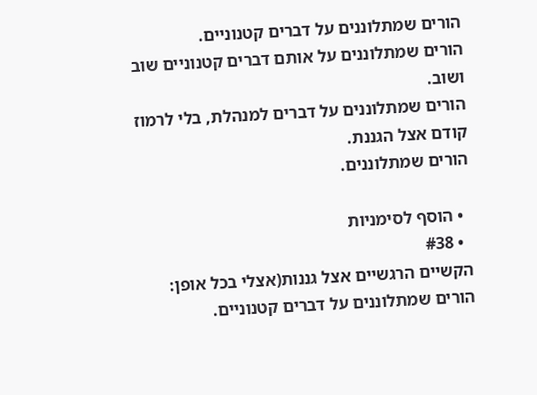הורים שמתלוננים על דברים קטנוניים.
הורים שמתלוננים על אותם דברים קטנוניים שוב ושוב.
הורים שמתלוננים על דברים למנהלת, בלי לרמוז קודם אצל הגננת.
הורים שמתלוננים.

  • הוסף לסימניות
  • #38
הקשיים הרגשיים אצל גננות(אצלי בכל אופן:
הורים שמתלוננים על דברים קטנוניים.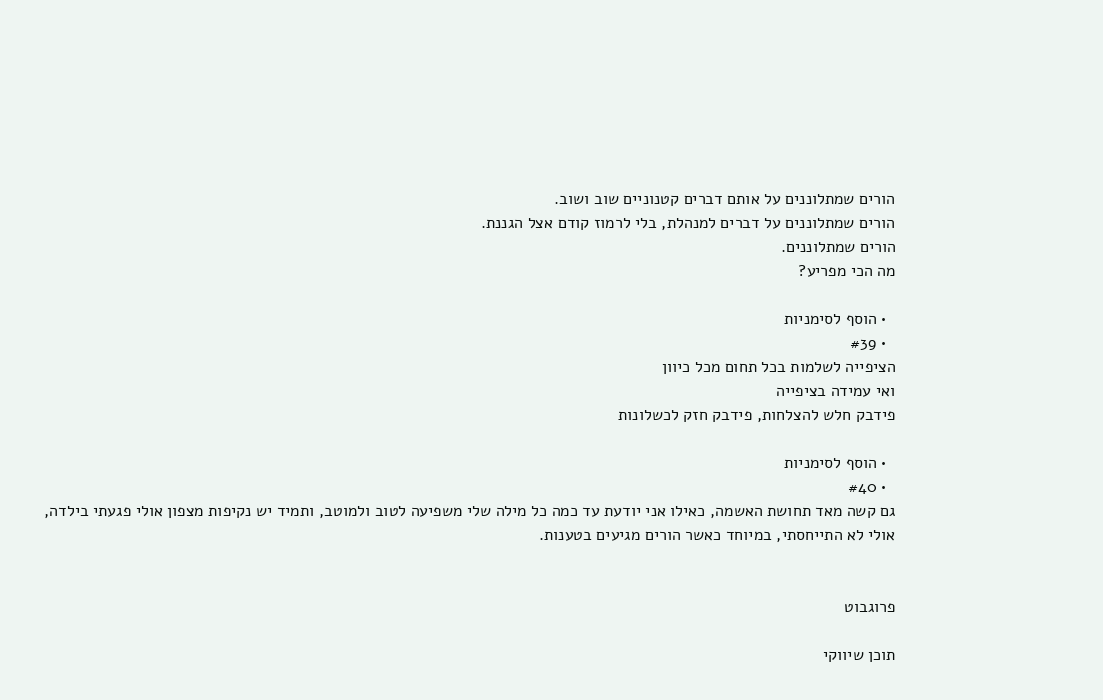הורים שמתלוננים על אותם דברים קטנוניים שוב ושוב.
הורים שמתלוננים על דברים למנהלת, בלי לרמוז קודם אצל הגננת.
הורים שמתלוננים.
מה הכי מפריע?

  • הוסף לסימניות
  • #39
הציפייה לשלמות בכל תחום מכל כיוון
ואי עמידה בציפייה
פידבק חלש להצלחות, פידבק חזק לכשלונות

  • הוסף לסימניות
  • #40
גם קשה מאד תחושת האשמה, כאילו אני יודעת עד כמה כל מילה שלי משפיעה לטוב ולמוטב, ותמיד יש נקיפות מצפון אולי פגעתי בילדה, אולי לא התייחסתי, במיוחד כאשר הורים מגיעים בטענות.


פרוגבוט

תוכן שיווקי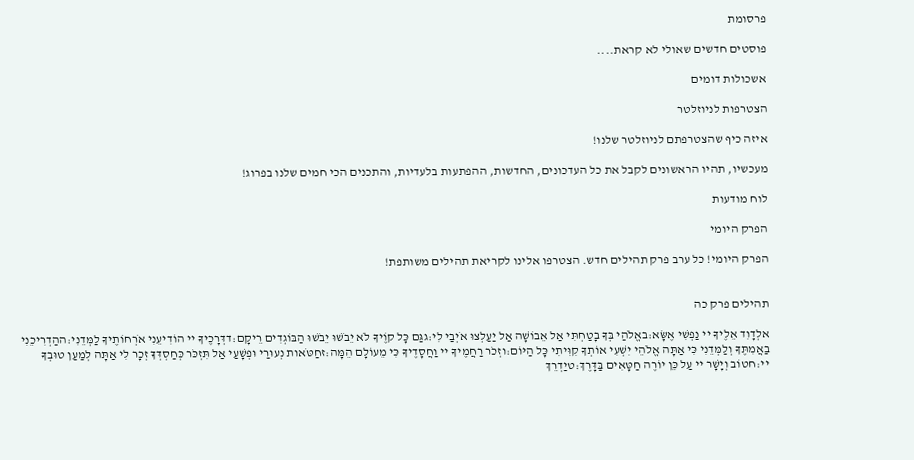פרסומת

פוסטים חדשים שאולי לא קראת....

אשכולות דומים

הצטרפות לניוזלטר

איזה כיף שהצטרפתם לניוזלטר שלנו!

מעכשיו, תהיו הראשונים לקבל את כל העדכונים, החדשות, ההפתעות בלעדיות, והתכנים הכי חמים שלנו בפרוג!

לוח מודעות

הפרק היומי

הפרק היומי! כל ערב פרק תהילים חדש. הצטרפו אלינו לקריאת תהילים משותפת!


תהילים פרק כה

אלְדָוִד אֵלֶיךָ יי נַפְשִׁי אֶשָּׂא:באֱלֹהַי בְּךָ בָטַחְתִּי אַל אֵבוֹשָׁה אַל יַעַלְצוּ אֹיְבַי לִי:גגַּם כָּל קוֶֹיךָ לֹא יֵבֹשׁוּ יֵבֹשׁוּ הַבּוֹגְדִים רֵיקָם:דדְּרָכֶיךָ יי הוֹדִיעֵנִי אֹרְחוֹתֶיךָ לַמְּדֵנִי:ההַדְרִיכֵנִי בַאֲמִתֶּךָ וְלַמְּדֵנִי כִּי אַתָּה אֱלֹהֵי יִשְׁעִי אוֹתְךָ קִוִּיתִי כָּל הַיּוֹם:וזְכֹר רַחֲמֶיךָ יי וַחֲסָדֶיךָ כִּי מֵעוֹלָם הֵמָּה:זחַטֹּאות נְעוּרַי וּפְשָׁעַי אַל תִּזְכֹּר כְּחַסְדְּךָ זְכָר לִי אַתָּה לְמַעַן טוּבְךָ יי:חטוֹב וְיָשָׁר יי עַל כֵּן יוֹרֶה חַטָּאִים בַּדָּרֶךְ:טיַדְרֵךְ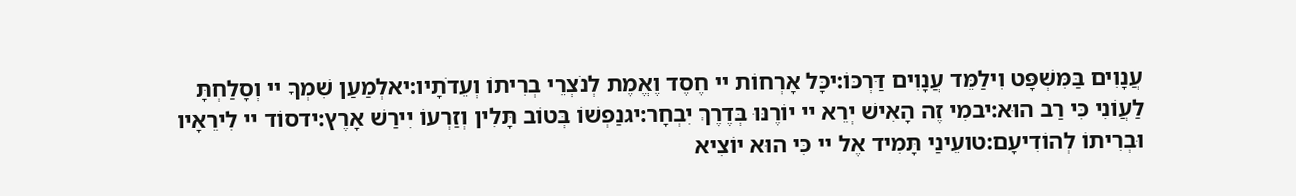עֲנָוִים בַּמִּשְׁפָּט וִילַמֵּד עֲנָוִים דַּרְכּוֹ:יכָּל אָרְחוֹת יי חֶסֶד וֶאֱמֶת לְנֹצְרֵי בְרִיתוֹ וְעֵדֹתָיו:יאלְמַעַן שִׁמְךָ יי וְסָלַחְתָּ לַעֲוֹנִי כִּי רַב הוּא:יבמִי זֶה הָאִישׁ יְרֵא יי יוֹרֶנּוּ בְּדֶרֶךְ יִבְחָר:יגנַפְשׁוֹ בְּטוֹב תָּלִין וְזַרְעוֹ יִירַשׁ אָרֶץ:ידסוֹד יי לִירֵאָיו וּבְרִיתוֹ לְהוֹדִיעָם:טועֵינַי תָּמִיד אֶל יי כִּי הוּא יוֹצִיא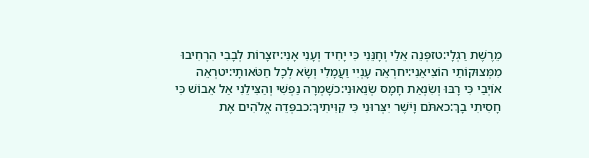מֵרֶשֶׁת רַגְלָי:טזפְּנֵה אֵלַי וְחָנֵּנִי כִּי יָחִיד וְעָנִי אָנִי:יזצָרוֹת לְבָבִי הִרְחִיבוּ מִמְּצוּקוֹתַי הוֹצִיאֵנִי:יחרְאֵה עָנְיִי וַעֲמָלִי וְשָׂא לְכָל חַטֹּאותָי:יטרְאֵה אוֹיְבַי כִּי רָבּוּ וְשִׂנְאַת חָמָס שְׂנֵאוּנִי:כשָׁמְרָה נַפְשִׁי וְהַצִּילֵנִי אַל אֵבוֹשׁ כִּי חָסִיתִי בָךְ:כאתֹּם וָיֹשֶׁר יִצְּרוּנִי כִּי קִוִּיתִיךָ:כבפְּדֵה אֱלֹהִים אֶת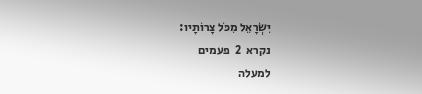יִשְׂרָאֵל מִכֹּל צָרוֹתָיו:
נקרא  2  פעמים
למעלה